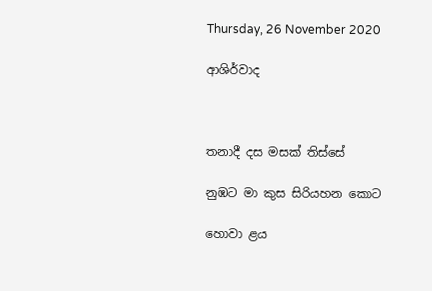Thursday, 26 November 2020

ආශිර්වාද



තනාදී දස මසක් තිස්සේ

නුඹට මා කුස සිරියහන කොට

හොවා ළය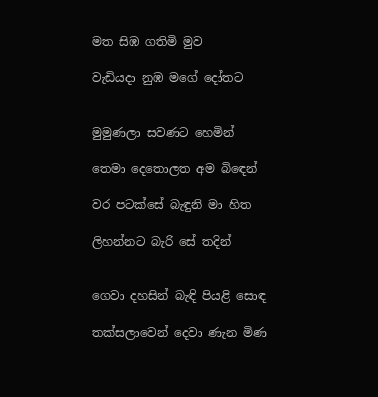මත සිඹ ගතිමි මුව

වැඩියදා නුඹ මගේ දෝතට


මුමුණලා සවණට හෙමින්

තෙමා දෙතොලත අම බිඳෙන්

වර පටක්සේ බැඳුනි මා හිත

ලිහන්නට බැරි සේ තදින්


ගෙවා දහසින් බැඳි පියළි සොඳ

තක්සලාවෙන් දෙවා ණැන මිණ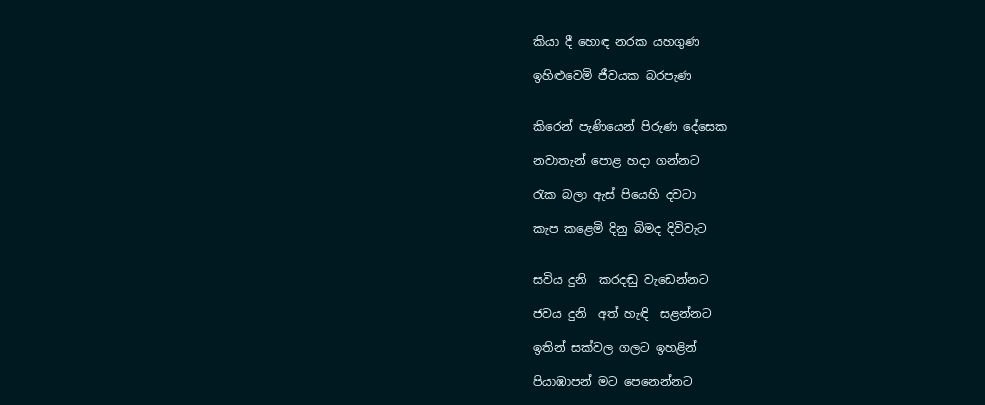කියා දී හොඳ නරක යහගුණ

ඉහිළුවෙමි ජීවයක බරපැණ


කිරෙන් පැණියෙන් පිරුණ දේසෙක

නවාතැන් පොළ හදා ගන්නට

රැක බලා ඇස් පියෙහි දවටා

කැප කළෙමි දිනු බිමද දිවිවැට


සවිය දුනි  කරදඬු වැඩෙන්නට

ජවය දුනි  අත් හැඳි  සළන්නට

ඉතින් සක්වල ගලට ඉහළින්

පියාඹාපන් මට පෙනෙන්නට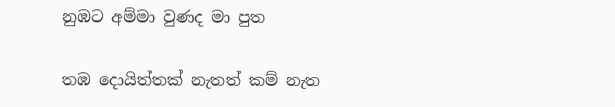නුඹට අම්මා වුණද මා පුත

තඹ දොයිත්තක් නැතත් කම් නැත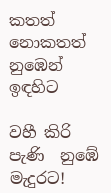කතත් නොකතත් නුඹෙන් ඉඳහිට

වහී කිරි පැණි  නුඹේ මැදුරට!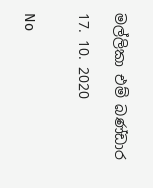මල්ලිකා එම් බණ්ඩාර

17. 10. 2020


No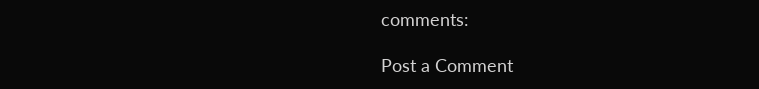comments:

Post a Comment